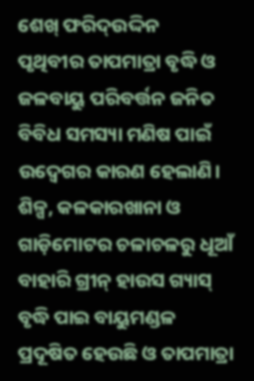ଶେଖ୍ ଫରିଦ୍ଉଦ୍ଦିନ
ପୃଥିବୀର ତାପମାତ୍ରା ବୃଦ୍ଧି ଓ ଜଳବାୟୁ ପରିବର୍ତ୍ତନ ଜନିତ ବିବିଧ ସମସ୍ୟା ମଣିଷ ପାଇଁ ଉଦ୍ବେଗର କାରଣ ହେଲାଣି। ଶିଳ୍ପ, କଳକାରଖାନା ଓ ଗାଡ଼ିମୋଟର ଚଳାଚଳରୁ ଧୂଆଁ ବାହାରି ଗ୍ରୀନ୍ ହାଉସ ଗ୍ୟାସ୍ ବୃଦ୍ଧି ପାଇ ବାୟୁମଣ୍ଡଳ ପ୍ରଦୂଷିତ ହେଉଛି ଓ ତାପମାତ୍ରା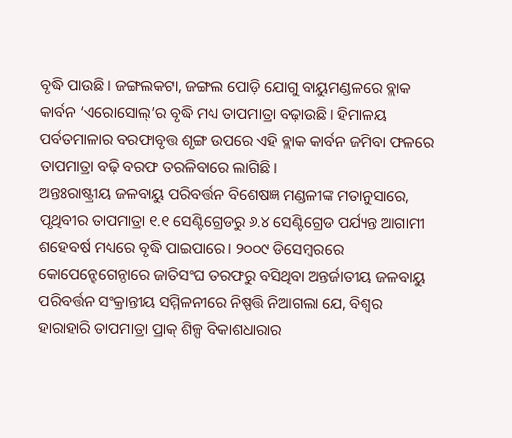ବୃଦ୍ଧି ପାଉଛି। ଜଙ୍ଗଲକଟା, ଜଙ୍ଗଲ ପୋଡ଼ି ଯୋଗୁ ବାୟୁମଣ୍ଡଳରେ ବ୍ଲାକ କାର୍ବନ ‘ଏରୋସୋଲ୍’ର ବୃଦ୍ଧି ମଧ୍ୟ ତାପମାତ୍ରା ବଢ଼ାଉଛି। ହିମାଳୟ ପର୍ବତମାଳାର ବରଫାବୃତ୍ତ ଶୃଙ୍ଗ ଉପରେ ଏହି ବ୍ଲାକ କାର୍ବନ ଜମିବା ଫଳରେ ତାପମାତ୍ରା ବଢ଼ି ବରଫ ତରଳିବାରେ ଲାଗିଛି।
ଅନ୍ତଃରାଷ୍ଟ୍ରୀୟ ଜଳବାୟୁ ପରିବର୍ତ୍ତନ ବିଶେଷଜ୍ଞ ମଣ୍ଡଳୀଙ୍କ ମତାନୁସାରେ, ପୃଥିବୀର ତାପମାତ୍ରା ୧.୧ ସେଣ୍ଟିଗ୍ରେଡରୁ ୬.୪ ସେଣ୍ଟିଗ୍ରେଡ ପର୍ଯ୍ୟନ୍ତ ଆଗାମୀ ଶହେବର୍ଷ ମଧ୍ୟରେ ବୃଦ୍ଧି ପାଇପାରେ। ୨୦୦୯ ଡିସେମ୍ବରରେ କୋପେନ୍ହେଗେନ୍ଠାରେ ଜାତିସଂଘ ତରଫରୁ ବସିଥିବା ଅନ୍ତର୍ଜାତୀୟ ଜଳବାୟୁ ପରିବର୍ତ୍ତନ ସଂକ୍ରାନ୍ତୀୟ ସମ୍ମିଳନୀରେ ନିଷ୍ପତ୍ତି ନିଆଗଲା ଯେ, ବିଶ୍ୱର ହାରାହାରି ତାପମାତ୍ରା ପ୍ରାକ୍ ଶିଳ୍ପ ବିକାଶଧାରାର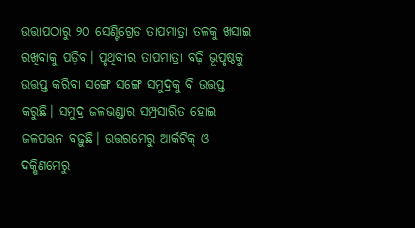ଉତ୍ତାପଠାରୁ ୨୦ ସେଣ୍ଟିଗ୍ରେଡ ତାପମାତ୍ରା ତଳକୁ ଖସାଇ ରଖିବାକୁ ପଡ଼ିବ। ପୃଥିବୀର ତାପମାତ୍ରା ବଢ଼ି ଭୂପୃଷ୍ଠକୁ ଉତ୍ତପ୍ତ କରିବା ସଙ୍ଗେ ସଙ୍ଗେ ସମୁଦ୍ରକୁ ବି ଉତ୍ତପ୍ତ କରୁଛି। ସମୁଦ୍ର ଜଳଭଣ୍ଡାର ସମ୍ପ୍ରସାରିତ ହୋଇ ଜଳପତ୍ତନ ବଢ଼ୁଛି। ଉତ୍ତରମେରୁ ଆର୍କଟିକ୍ ଓ ଦକ୍ଷିଣମେରୁ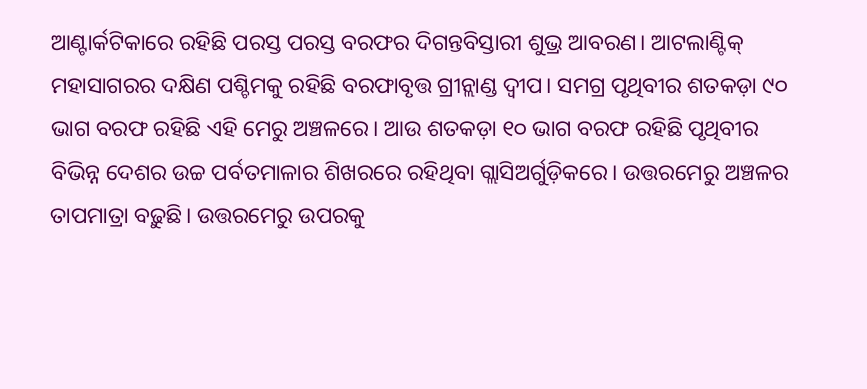ଆଣ୍ଟାର୍କଟିକାରେ ରହିଛି ପରସ୍ତ ପରସ୍ତ ବରଫର ଦିଗନ୍ତବିସ୍ତାରୀ ଶୁଭ୍ର ଆବରଣ। ଆଟଲାଣ୍ଟିକ୍ ମହାସାଗରର ଦକ୍ଷିଣ ପଶ୍ଚିମକୁ ରହିଛି ବରଫାବୃତ୍ତ ଗ୍ରୀନ୍ଲାଣ୍ଡ ଦ୍ୱୀପ। ସମଗ୍ର ପୃଥିବୀର ଶତକଡ଼ା ୯୦ ଭାଗ ବରଫ ରହିଛି ଏହି ମେରୁ ଅଞ୍ଚଳରେ। ଆଉ ଶତକଡ଼ା ୧୦ ଭାଗ ବରଫ ରହିଛି ପୃଥିବୀର ବିଭିନ୍ନ ଦେଶର ଉଚ୍ଚ ପର୍ବତମାଳାର ଶିଖରରେ ରହିଥିବା ଗ୍ଲାସିଅର୍ଗୁଡ଼ିକରେ। ଉତ୍ତରମେରୁ ଅଞ୍ଚଳର ତାପମାତ୍ରା ବଢ଼ୁଛି। ଉତ୍ତରମେରୁ ଉପରକୁ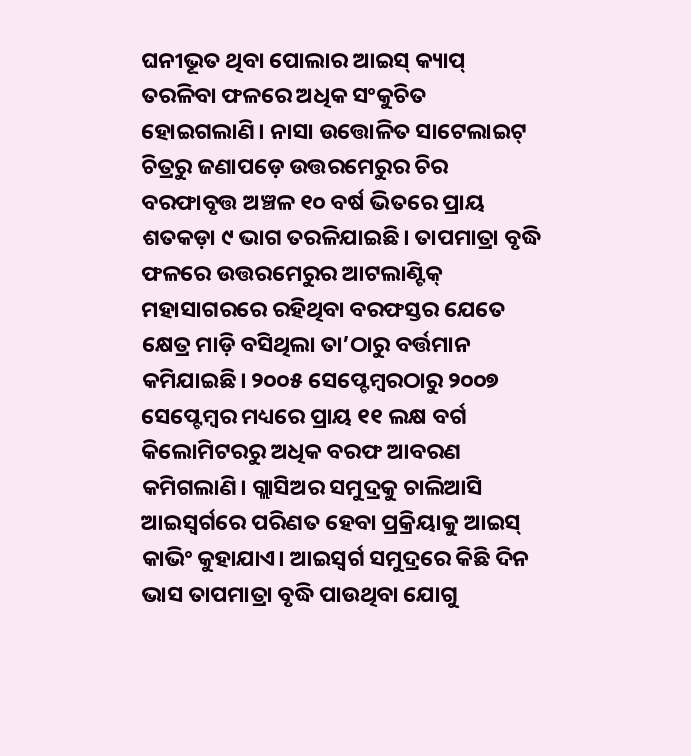ଘନୀଭୂତ ଥିବା ପୋଲାର ଆଇସ୍ କ୍ୟାପ୍ ତରଳିବା ଫଳରେ ଅଧିକ ସଂକୁଚିତ ହୋଇଗଲାଣି। ନାସା ଉତ୍ତୋଳିତ ସାଟେଲାଇଟ୍ ଚିତ୍ରରୁ ଜଣାପଡ଼େ ଉତ୍ତରମେରୁର ଚିର ବରଫାବୃତ୍ତ ଅଞ୍ଚଳ ୧୦ ବର୍ଷ ଭିତରେ ପ୍ରାୟ ଶତକଡ଼ା ୯ ଭାଗ ତରଳିଯାଇଛି। ତାପମାତ୍ରା ବୃଦ୍ଧି ଫଳରେ ଉତ୍ତରମେରୁର ଆଟଲାଣ୍ଟିକ୍ ମହାସାଗରରେ ରହିଥିବା ବରଫସ୍ତର ଯେତେ କ୍ଷେତ୍ର ମାଡ଼ି ବସିଥିଲା ତା’ଠାରୁ ବର୍ତ୍ତମାନ କମିଯାଇଛି। ୨୦୦୫ ସେପ୍ଟେମ୍ବରଠାରୁ ୨୦୦୭ ସେପ୍ଟେମ୍ବର ମଧ୍ୟରେ ପ୍ରାୟ ୧୧ ଲକ୍ଷ ବର୍ଗ କିଲୋମିଟରରୁ ଅଧିକ ବରଫ ଆବରଣ କମିଗଲାଣି। ଗ୍ଲାସିଅର ସମୁଦ୍ରକୁ ଚାଲିଆସି ଆଇସ୍ବର୍ଗରେ ପରିଣତ ହେବା ପ୍ରକ୍ରିୟାକୁ ଆଇସ୍ କାଭିଂ କୁହାଯାଏ। ଆଇସ୍ବର୍ଗ ସମୁଦ୍ରରେ କିଛି ଦିନ ଭାସ ତାପମାତ୍ରା ବୃଦ୍ଧି ପାଉଥିବା ଯୋଗୁ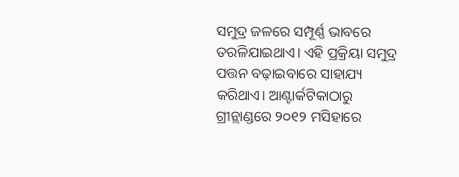ସମୁଦ୍ର ଜଳରେ ସମ୍ପୂର୍ଣ୍ଣ ଭାବରେ ତରଳିଯାଇଥାଏ। ଏହି ପ୍ରକ୍ରିୟା ସମୁଦ୍ର ପତ୍ତନ ବଢ଼ାଇବାରେ ସାହାଯ୍ୟ କରିଥାଏ। ଆଣ୍ଟାର୍କଟିକାଠାରୁ ଗ୍ରୀନ୍ଲାଣ୍ଡରେ ୨୦୧୨ ମସିହାରେ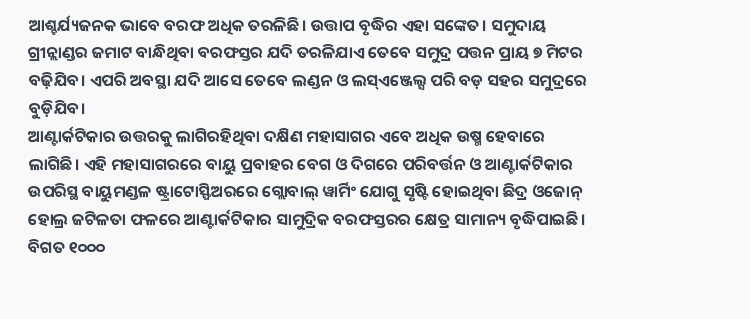ଆଶ୍ଚର୍ଯ୍ୟଜନକ ଭାବେ ବରଫ ଅଧିକ ତରଳିଛି। ଉତ୍ତାପ ବୃଦ୍ଧିର ଏହା ସଙ୍କେତ। ସମୁଦାୟ ଗ୍ରୀନ୍ଲାଣ୍ଡର ଜମାଟ ବାନ୍ଧିଥିବା ବରଫସ୍ତର ଯଦି ତରଳିଯାଏ ତେବେ ସମୁଦ୍ର ପତ୍ତନ ପ୍ରାୟ ୭ ମିଟର ବଢ଼ିଯିବ। ଏପରି ଅବସ୍ଥା ଯଦି ଆସେ ତେବେ ଲଣ୍ଡନ ଓ ଲସ୍ଏଞ୍ଜେଲ୍ସ ପରି ବଡ଼ ସହର ସମୁଦ୍ରରେ ବୁଡ଼ିଯିବ।
ଆଣ୍ଟାର୍କଟିକାର ଉତ୍ତରକୁ ଲାଗିରହିଥିବା ଦକ୍ଷିଣ ମହାସାଗର ଏବେ ଅଧିକ ଉଷ୍ମ ହେବାରେ ଲାଗିଛି। ଏହି ମହାସାଗରରେ ବାୟୁ ପ୍ରବାହର ବେଗ ଓ ଦିଗରେ ପରିବର୍ତ୍ତନ ଓ ଆଣ୍ଟାର୍କଟିକାର ଉପରିସ୍ଥ ବାୟୁମଣ୍ଡଳ ଷ୍ଟ୍ରାଟୋସ୍ଫିଅରରେ ଗ୍ଲୋବାଲ୍ ୱାର୍ମିଂ ଯୋଗୁ ସୃଷ୍ଟି ହୋଇଥିବା ଛିଦ୍ର ଓଜୋନ୍ ହୋଲ୍ର ଜଟିଳତା ଫଳରେ ଆଣ୍ଟାର୍କଟିକାର ସାମୁଦ୍ରିକ ବରଫସ୍ତରର କ୍ଷେତ୍ର ସାମାନ୍ୟ ବୃଦ୍ଧିପାଇଛି। ବିଗତ ୧୦୦୦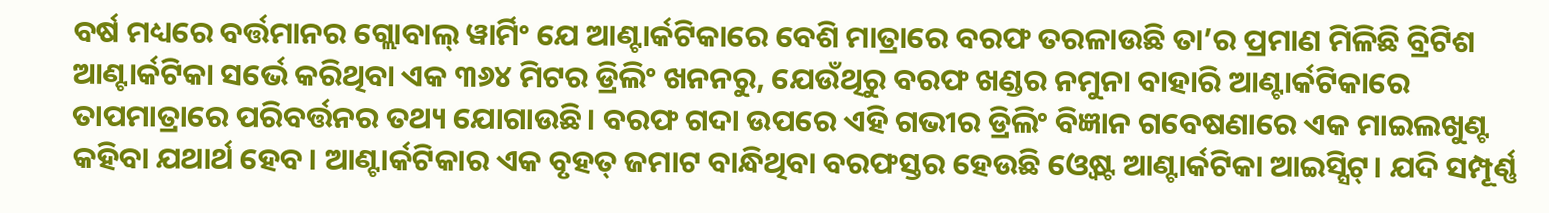ବର୍ଷ ମଧ୍ୟରେ ବର୍ତ୍ତମାନର ଗ୍ଲୋବାଲ୍ ୱାର୍ମିଂ ଯେ ଆଣ୍ଟାର୍କଟିକାରେ ବେଶି ମାତ୍ରାରେ ବରଫ ତରଳାଉଛି ତା’ର ପ୍ରମାଣ ମିଳିଛି ବ୍ରିଟିଶ ଆଣ୍ଟାର୍କଟିକା ସର୍ଭେ କରିଥିବା ଏକ ୩୬୪ ମିଟର ଡ୍ରିଲିଂ ଖନନରୁ, ଯେଉଁଥିରୁ ବରଫ ଖଣ୍ଡର ନମୁନା ବାହାରି ଆଣ୍ଟାର୍କଟିକାରେ ତାପମାତ୍ରାରେ ପରିବର୍ତ୍ତନର ତଥ୍ୟ ଯୋଗାଉଛି। ବରଫ ଗଦା ଉପରେ ଏହି ଗଭୀର ଡ୍ରିଲିଂ ବିଜ୍ଞାନ ଗବେଷଣାରେ ଏକ ମାଇଲଖୁଣ୍ଟ କହିବା ଯଥାର୍ଥ ହେବ। ଆଣ୍ଟାର୍କଟିକାର ଏକ ବୃହତ୍ ଜମାଟ ବାନ୍ଧିଥିବା ବରଫସ୍ତର ହେଉଛି ଓ୍ବେଷ୍ଟ ଆଣ୍ଟାର୍କଟିକା ଆଇସ୍ସିଟ୍। ଯଦି ସମ୍ପୂର୍ଣ୍ଣ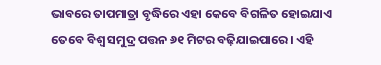ଭାବରେ ତାପମାତ୍ରା ବୃଦ୍ଧିରେ ଏହା କେବେ ବିଗଳିତ ହୋଇଯାଏ ତେବେ ବିଶ୍ୱ ସମୁଦ୍ର ପତ୍ତନ ୬୧ ମିଟର ବଢ଼ିଯାଇପାରେ। ଏହି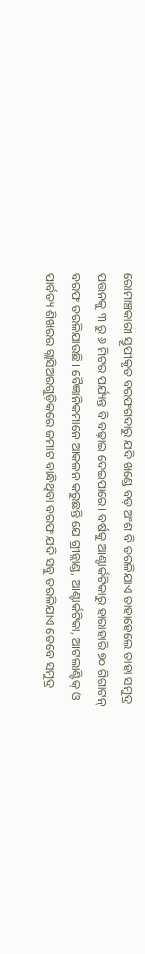ରୋମାଞ୍ଚକାରୀ ସ୍ତୂପୀକୃତ ବରଫଗଦାରୁ ଯଦି ଖଣ୍ଡେ ବଡ଼ ଅଂଶ ବି ତରଳିଯାଏ ତାହାହେଲେ ତାହା ସମୁଦ୍ର ପତ୍ତନକୁ ୩ ରୁ ୬ ମିଟର ପର୍ଯ୍ୟନ୍ତ ବି ବଢ଼ାଇ ଦେଇପାରେ। ବର୍ଷକୁ ଆଣ୍ଟାର୍କଟିକାରୁ ହାରାହାରି ୭୦ ଗିଗାଟନ୍ ବରଫ ତରଳିଯାଉଛି। ବୈଜ୍ଞାନିକମାନେ ଆକଳନ କରୁଛନ୍ତି ଯେ ଗ୍ରୀନ୍ଲାଣ୍ଡ, ଆଣ୍ଟାର୍କଟିକା, ଆଟଲାଣ୍ଟିକ୍ ଓ ପାର୍ବତ୍ୟ ଶିଖରର ଗ୍ଲାସିଅରଗୁଡ଼ିକରେ ଜମାଟ ବାନ୍ଧିଥିବା ବରଫ ଯଦି ସବୁ ତରଳିଯାଏ ତେବେ ସମୁଦ୍ର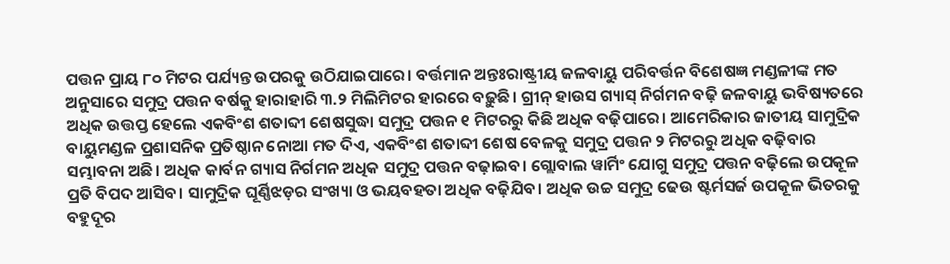ପତ୍ତନ ପ୍ରାୟ ୮୦ ମିଟର ପର୍ଯ୍ୟନ୍ତ ଉପରକୁ ଉଠିଯାଇପାରେ। ବର୍ତ୍ତମାନ ଅନ୍ତଃରାଷ୍ଟ୍ରୀୟ ଜଳବାୟୁ ପରିବର୍ତ୍ତନ ବିଶେଷଜ୍ଞ ମଣ୍ଡଳୀଙ୍କ ମତ ଅନୁସାରେ ସମୁଦ୍ର ପତ୍ତନ ବର୍ଷକୁ ହାରାହାରି ୩.୨ ମିଲିମିଟର ହାରରେ ବଢ଼ୁଛି। ଗ୍ରୀନ୍ ହାଉସ ଗ୍ୟାସ୍ ନିର୍ଗମନ ବଢ଼ି ଜଳବାୟୁ ଭବିଷ୍ୟତରେ ଅଧିକ ଉତ୍ତପ୍ତ ହେଲେ ଏକବିଂଶ ଶତାବ୍ଦୀ ଶେଷସୁଦ୍ଧା ସମୁଦ୍ର ପତ୍ତନ ୧ ମିଟରରୁ କିଛି ଅଧିକ ବଢ଼ିପାରେ। ଆମେରିକାର ଜାତୀୟ ସାମୁଦ୍ରିକ ବାୟୁମଣ୍ଡଳ ପ୍ରଶାସନିକ ପ୍ରତିଷ୍ଠାନ ନୋଆ ମତ ଦିଏ, ଏକବିଂଶ ଶତାବ୍ଦୀ ଶେଷ ବେଳକୁ ସମୁଦ୍ର ପତ୍ତନ ୨ ମିଟରରୁ ଅଧିକ ବଢ଼ିବାର ସମ୍ଭାବନା ଅଛି। ଅଧିକ କାର୍ବନ ଗ୍ୟାସ ନିର୍ଗମନ ଅଧିକ ସମୁଦ୍ର ପତ୍ତନ ବଢ଼ାଇବ। ଗ୍ଲୋବାଲ ୱାର୍ମିଂ ଯୋଗୁ ସମୁଦ୍ର ପତ୍ତନ ବଢ଼ିଲେ ଉପକୂଳ ପ୍ରତି ବିପଦ ଆସିବ। ସାମୁଦ୍ରିକ ଘୂର୍ଣ୍ଣିଝଡ଼ର ସଂଖ୍ୟା ଓ ଭୟବହତା ଅଧିକ ବଢ଼ିଯିବ। ଅଧିକ ଉଚ୍ଚ ସମୁଦ୍ର ଢେଉ ଷ୍ଟର୍ମସର୍ଜ ଉପକୂଳ ଭିତରକୁ ବହୁଦୂର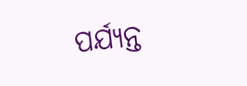ପର୍ଯ୍ୟନ୍ତ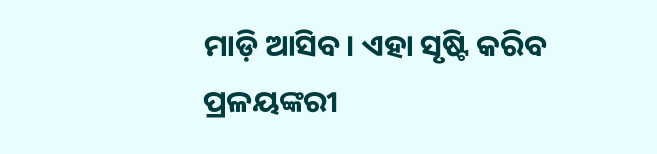ମାଡ଼ି ଆସିବ। ଏହା ସୃଷ୍ଟି କରିବ ପ୍ରଳୟଙ୍କରୀ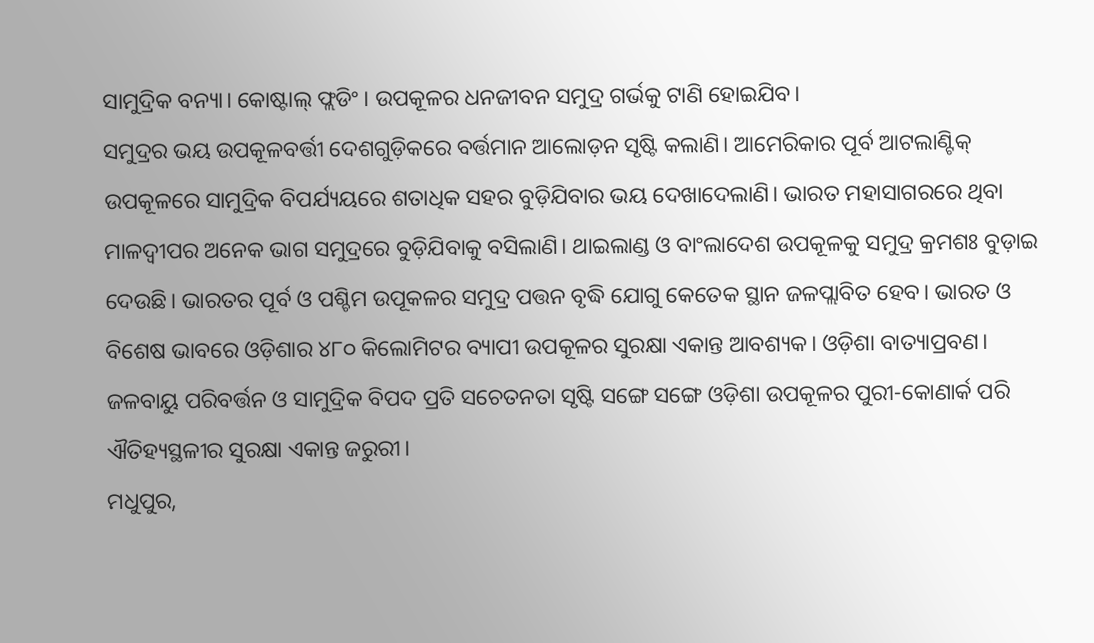ସାମୁଦ୍ରିକ ବନ୍ୟା। କୋଷ୍ଟାଲ୍ ଫ୍ଲଡିଂ। ଉପକୂଳର ଧନଜୀବନ ସମୁଦ୍ର ଗର୍ଭକୁ ଟାଣି ହୋଇଯିବ।
ସମୁଦ୍ରର ଭୟ ଉପକୂଳବର୍ତ୍ତୀ ଦେଶଗୁଡ଼ିକରେ ବର୍ତ୍ତମାନ ଆଲୋଡ଼ନ ସୃଷ୍ଟି କଲାଣି। ଆମେରିକାର ପୂର୍ବ ଆଟଲାଣ୍ଟିକ୍ ଉପକୂଳରେ ସାମୁଦ୍ରିକ ବିପର୍ଯ୍ୟୟରେ ଶତାଧିକ ସହର ବୁଡ଼ିଯିବାର ଭୟ ଦେଖାଦେଲାଣି। ଭାରତ ମହାସାଗରରେ ଥିବା ମାଳଦ୍ୱୀପର ଅନେକ ଭାଗ ସମୁଦ୍ରରେ ବୁଡ଼ିଯିବାକୁ ବସିଲାଣି। ଥାଇଲାଣ୍ଡ ଓ ବାଂଲାଦେଶ ଉପକୂଳକୁ ସମୁଦ୍ର କ୍ରମଶଃ ବୁଡ଼ାଇ ଦେଉଛି। ଭାରତର ପୂର୍ବ ଓ ପଶ୍ଚିମ ଉପୂକଳର ସମୁଦ୍ର ପତ୍ତନ ବୃଦ୍ଧି ଯୋଗୁ କେତେକ ସ୍ଥାନ ଜଳପ୍ଲାବିତ ହେବ। ଭାରତ ଓ ବିଶେଷ ଭାବରେ ଓଡ଼ିଶାର ୪୮୦ କିଲୋମିଟର ବ୍ୟାପୀ ଉପକୂଳର ସୁରକ୍ଷା ଏକାନ୍ତ ଆବଶ୍ୟକ। ଓଡ଼ିଶା ବାତ୍ୟାପ୍ରବଣ। ଜଳବାୟୁ ପରିବର୍ତ୍ତନ ଓ ସାମୁଦ୍ରିକ ବିପଦ ପ୍ରତି ସଚେତନତା ସୃଷ୍ଟି ସଙ୍ଗେ ସଙ୍ଗେ ଓଡ଼ିଶା ଉପକୂଳର ପୁରୀ-କୋଣାର୍କ ପରି ଐତିହ୍ୟସ୍ଥଳୀର ସୁରକ୍ଷା ଏକାନ୍ତ ଜରୁରୀ।
ମଧୁପୁର,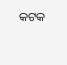କଟକ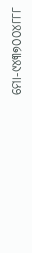ମୋ-୯୪୩୭୦୦୪୮୮୮